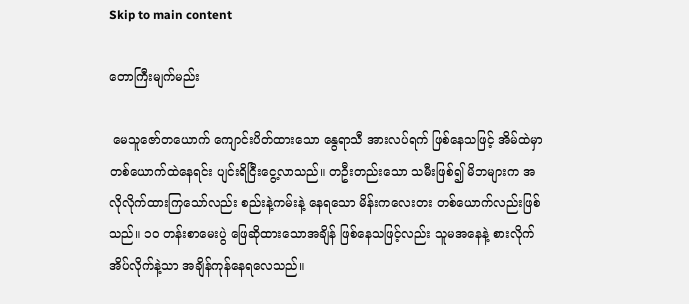Skip to main content

တောကြီးမျက်မည်း

 မေသူဇော်တယောက် ကျောင်းပိတ်ထားသော နွေရာသီ အားလပ်ရက် ဖြစ်နေသဖြင့် အိမ်ထဲမှာ တစ်ယောက်ထဲနေရင်း ပျင်းရိငြီးငွေ့လာသည်။ တဦးတည်းသော သမီးဖြစ်၍ မိဘများက အလိုလိုက်ထားကြသော်လည်း စည်းနဲ့ကမ်းနဲ့ နေရသော မိန်းကလေးတး တစ်ယောက်လည်းဖြစ်သည်။ ၁၀ တန်းစာမေးပွဲ ဖြေဆိုထားသောအချိန် ဖြစ်နေသဖြင့်လည်း သူမအနေနဲ့ စားလိုက်အိပ်လိုက်နဲ့သာ အချိန်ကုန်နေရလေသည်။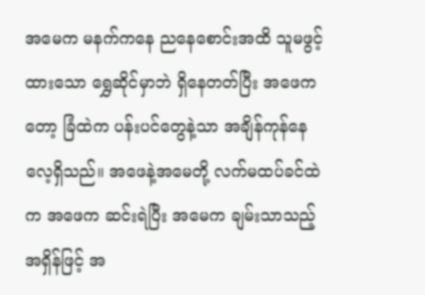အမေက မနက်ကနေ ညနေစောင်းအထိ သူမဖွင့်ထားသော ရွှေဆိုင်မှာဘဲ ရှိနေတတ်ပြီး အဖေကတော့ ခြံထဲက ပန်းပင်တွေနဲ့သာ အချိန်ကုန်နေလေ့ရှိသည်။ အဖေနဲ့အမေတို့ လက်မထပ်ခင်ထဲက အဖေက ဆင်းရဲပြီး အမေက ချမ်းသာသည့် အရှိန်ဖြင့် အ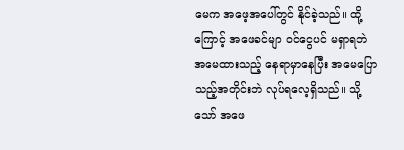မေက အဖေ့အပေါ်တွင် နိုင်ခဲ့သည်။ ထို့ကြောင့် အဖေခင်မျာ ဝင်ငွေပင် မရှာရဘဲ အမေထားသည့် နေရာမှာနေပြီး အမေပြောသည့်အတိုင်းဘဲ လုပ်ရလေ့ရှိသည်။ သို့သော် အဖေ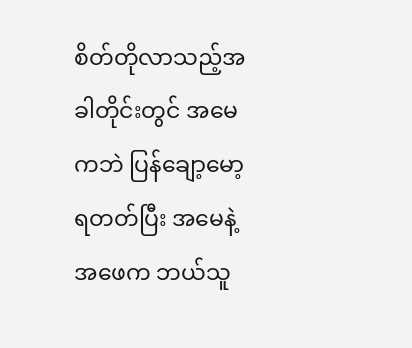စိတ်တိုလာသည့်အခါတိုင်းတွင် အမေကဘဲ ပြန်ချော့မော့ရတတ်ပြီး အမေနဲ့အဖေက ဘယ်သူ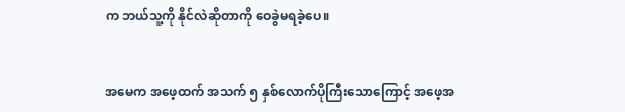က ဘယ်သူ့ကို နိုင်လဲဆိုတာကို ဝေခွဲမရခဲ့ပေ။


အမေက အဖေ့ထက် အသက် ၅ နှစ်လောက်ပိုကြီးသောကြောင့် အဖေ့အ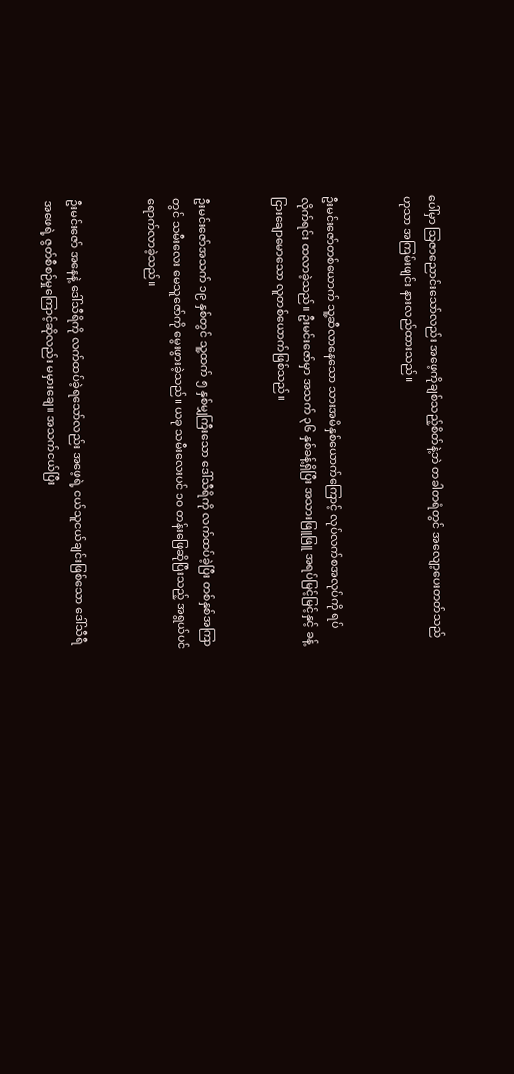ပေါ်မှာ သြဇာညောင်းသော်လည်း အဖေ့ကိုချစ်သည့်စိတ်နဲ့ဘဲ တခါတရံတွင် အလျော့ပေးတတ်သည်ဟုသာ အကြမ်းဖျင်း နားလည်ထားသည်။


ဦးမင်းဇော်တစ်ယောက် သူ့ဆီလာနေသော သားအမိနှစ်ယောက်ကြောင့် လုပ်လက်စအလုပ်ကို ရပ်လိုက်ရင်း ထလာခဲ့သည်။ ဦးမင်းဇော်မှာ အသက် ၃၆ နှစ်ခန့်ရှိပြီး အသားဖြူဖြူ အရပ်မြင့်မြင့်နှင့် ခန့်ငြားချောမောသော လူတစ်ယောက်ဖြစ်သည်။


ဦးမင်းဇော်အသက် ၁၉ နှစ်တွင် သူ့ထက် ၅ နှစ်မျှကြီးသော ဒေါ်သီရိကို လက်ထပ်ခဲ့ပြီး တစ်နှစ်အကြာတွင် သမီးလေး မေသူဇော်ကို မွေးဖွားခဲ့သည်။ ယခု သမီးလေးပင် ၁၀ တန်းဖြေဆိုပြီးသည့် အရွယ်ပင် ရောက်လာခဲ့သည်။


ဦးမင်းဇော် အနေနဲ့ ဒေါ်သီရိကို လက်ထပ်ခဲ့ရသော်လည်း အဖေ့ရဲ့ ငယ်သူငယ်ချင်းဖြစ်သော ဒေါ်သီရီအဖေရဲ့ ဇွတ်စီစဉ်မှုကြောင့်ဆိုလည်း မမှားချေ။ အသက်ငယ်ပြီး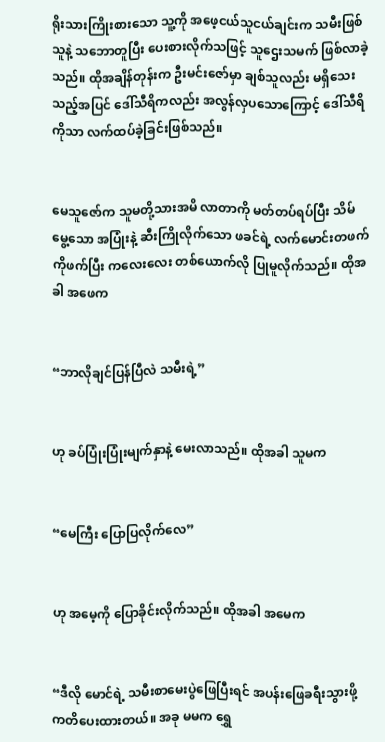ရိုးသားကြိုးစားသော သူ့ကို အဖေ့ငယ်သူငယ်ချင်းက သမီးဖြစ်သူနဲ့ သဘောတူပြီး ပေးစားလိုက်သဖြင့် သူဌေးသမက် ဖြစ်လာခဲ့သည်။ ထိုအချိန်တုန်းက ဦးမင်းဇော်မှာ ချစ်သူလည်း မရှိသေးသည့်အပြင် ဒေါ်သီရိကလည်း အလွန်လှပသောကြောင့် ဒေါ်သီရိကိုသာ လက်ထပ်ခဲ့ခြင်းဖြစ်သည်။


မေသူဇော်က သူမတို့သားအမိ လာတာကို မတ်တပ်ရပ်ပြီး သိမ်မွေ့သော အပြုံးနဲ့ ဆီးကြိုလိုက်သော ဖခင်ရဲ့ လက်မောင်းတဖက်ကိုဖက်ပြီး ကလေးလေး တစ်ယောက်လို ပြုမူလိုက်သည်။ ထိုအခါ အဖေက


“ဘာလိုချင်ပြန်ပြီလဲ သမီးရဲ့”


ဟု ခပ်ပြုံးပြုံးမျက်နှာနဲ့ မေးလာသည်။ ထိုအခါ သူမက


“မေကြီး ပြောပြလိုက်လေ”


ဟု အမေ့ကို ပြောခိုင်းလိုက်သည်။ ထိုအခါ အမေက


“ဒီလို မောင်ရဲ့ သမီးစာမေးပွဲဖြေပြီးရင် အပန်းဖြေခရီးသွားဖို့ ကတိပေးထားတယ်။ အခု မမက ရွှေ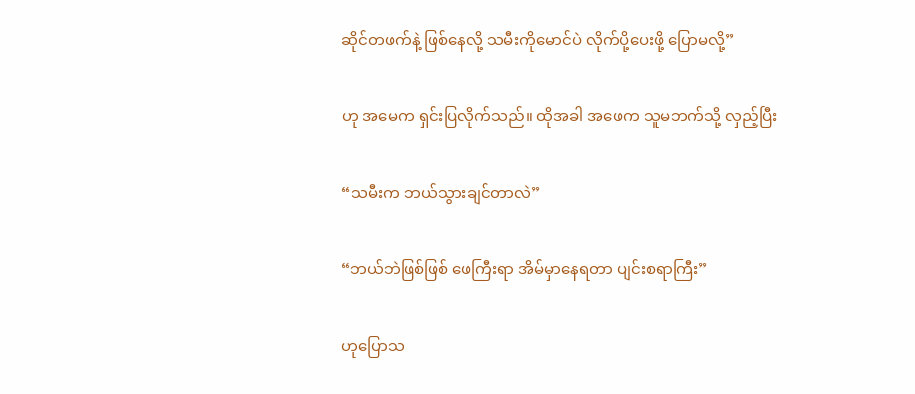ဆိုင်တဖက်နဲ့ ဖြစ်နေလို့ သမီးကိုမောင်ပဲ လိုက်ပို့ပေးဖို့ ပြောမလို့”


ဟု အမေက ရှင်းပြလိုက်သည်။ ထိုအခါ အဖေက သူမဘက်သို့ လှည့်ပြီး


“သမီးက ဘယ်သွားချင်တာလဲ”


“ဘယ်ဘဲဖြစ်ဖြစ် ဖေကြီးရာ အိမ်မှာနေရတာ ပျင်းစရာကြီး”


ဟုပြောသ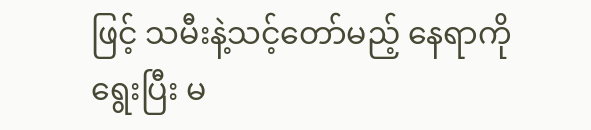ဖြင့် သမီးနဲ့သင့်တော်မည့် နေရာကို ရွေးပြီး မ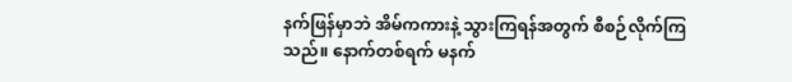နက်ဖြန်မှာဘဲ အိမ်ကကားနဲ့ သွားကြရန်အတွက် စီစဉ်လိုက်ကြသည်။ နောက်တစ်ရက် မနက်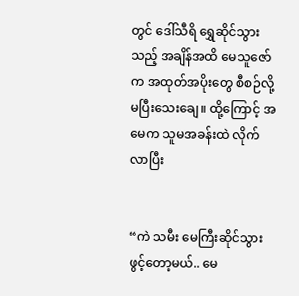တွင် ဒေါ်သီရိ ရွှေဆိုင်သွားသည့် အချိန်အထိ မေသူဇော်က အထုတ်အပိုးတွေ စီစဉ်လို့ မပြီးသေးချေ။ ထို့ကြောင့် အမေက သူမအခန်းထဲ လိုက်လာပြီး


“ကဲ သမီး မေကြီးဆိုင်သွားဖွင့်တော့မယ်.. မေ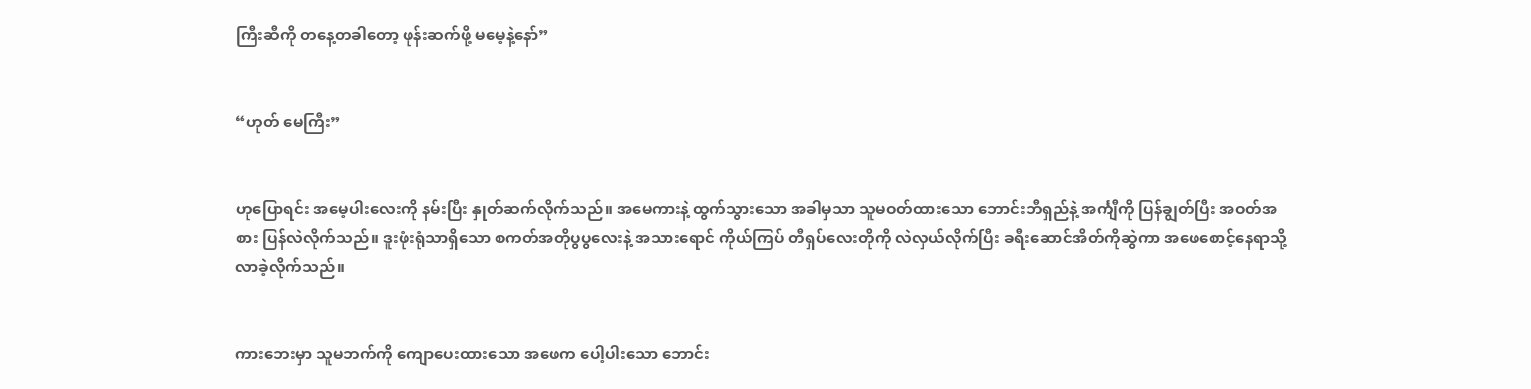ကြီးဆီကို တနေ့တခါတော့ ဖုန်းဆက်ဖို့ မမေ့နဲ့နော်”


“ဟုတ် မေကြီး”


ဟုပြောရင်း အမေ့ပါးလေးကို နမ်းပြီး နှုတ်ဆက်လိုက်သည်။ အမေကားနဲ့ ထွက်သွားသော အခါမှသာ သူမဝတ်ထားသော ဘောင်းဘီရှည်နဲ့ အင်္ကျီကို ပြန်ချွတ်ပြီး အဝတ်အစား ပြန်လဲလိုက်သည်။ ဒူးဖုံးရုံသာရှိသော စကတ်အတိုပွပွလေးနဲ့ အသားရောင် ကိုယ်ကြပ် တီရှပ်လေးတိုကို လဲလှယ်လိုက်ပြီး ခရီးဆောင်အိတ်ကိုဆွဲကာ အဖေစောင့်နေရာသို့ လာခဲ့လိုက်သည်။


ကားဘေးမှာ သူမဘက်ကို ကျောပေးထားသော အဖေက ပေါ့ပါးသော ဘောင်း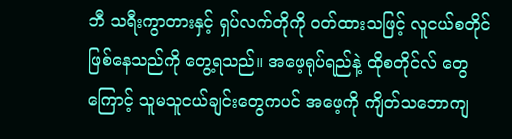ဘီ သရီးကွာတားနှင့် ရှပ်လက်တိုကို ဝတ်ထားသဖြင့် လူငယ်စတိုင် ဖြစ်နေသည်ကို တွေ့ရသည်။ အဖေ့ရုပ်ရည်နဲ့ ထိုစတိုင်လ် တွေကြောင့် သူမသူငယ်ချင်းတွေကပင် အဖေ့ကို ကျိတ်သဘောကျ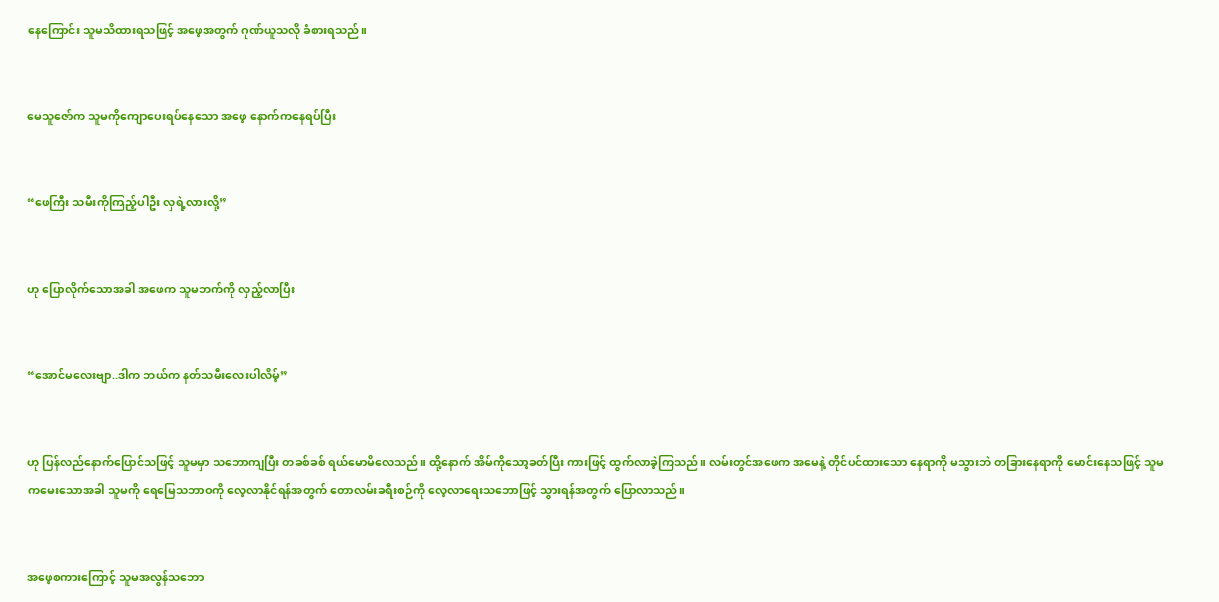နေကြောင်း သူမသိထားရသဖြင့် အဖေ့အတွက် ဂုဏ်ယူသလို ခံစားရသည်။


မေသူဇော်က သူမကိုကျောပေးရပ်နေသော အဖေ့ နောက်ကနေရပ်ပြီး


“ဖေကြီး သမီးကိုကြည့်ပါဦး လှရဲ့လားလို့”


ဟု ပြောလိုက်သောအခါ အဖေက သူမဘက်ကို လှည့်လာပြီး


“အောင်မလေးဗျာ..ဒါက ဘယ်က နတ်သမီးလေးပါလိမ့်”


ဟု ပြန်လည်နောက်ပြောင်သဖြင့် သူမမှာ သဘောကျပြီး တခစ်ခစ် ရယ်မောမိလေသည်။ ထို့နောက် အိမ်ကိုသော့ခတ်ပြီး ကားဖြင့် ထွက်လာခဲ့ကြသည်။ လမ်းတွင်အဖေက အမေနဲ့ တိုင်ပင်ထားသော နေရာကို မသွားဘဲ တခြားနေရာကို မောင်းနေသဖြင့် သူမကမေးသောအခါ သူမကို ရေမြေသဘာဝကို လေ့လာနိုင်ရန်အတွက် တောလမ်းခရီးစဉ်ကို လေ့လာရေးသဘောဖြင့် သွားရန်အတွက် ပြောလာသည်။


အဖေ့စကားကြောင့် သူမအလွန်သဘော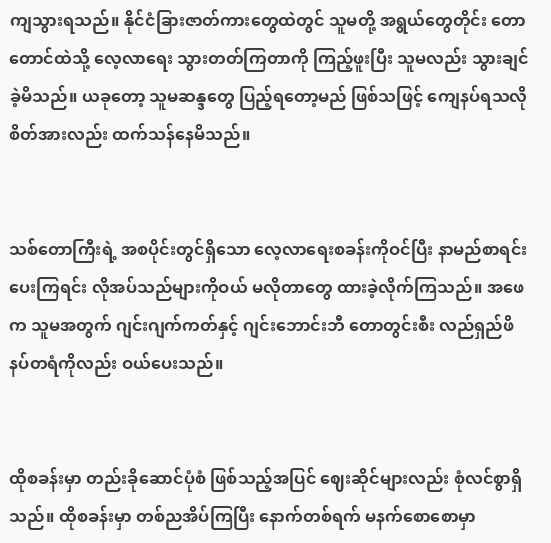ကျသွားရသည်။ နိုင်ငံခြားဇာတ်ကားတွေထဲတွင် သူမတို့ အရွယ်တွေတိုင်း တောတောင်ထဲသို့ လေ့လာရေး သွားတတ်ကြတာကို ကြည့်ဖူးပြီး သူမလည်း သွားချင်ခဲ့မိသည်။ ယခုတော့ သူမဆန္ဒတွေ ပြည့်ရတော့မည် ဖြစ်သဖြင့် ကျေနပ်ရသလို စိတ်အားလည်း ထက်သန်နေမိသည်။


သစ်တောကြီးရဲ့ အစပိုင်းတွင်ရှိသော လေ့လာရေးစခန်းကိုဝင်ပြီး နာမည်စာရင်းပေးကြရင်း လိုအပ်သည်များကိုဝယ် မလိုတာတွေ ထားခဲ့လိုက်ကြသည်။ အဖေက သူမအတွက် ဂျင်းဂျက်ကတ်နှင့် ဂျင်းဘောင်းဘီ တောတွင်းစီး လည်ရှည်ဖိနပ်တရံကိုလည်း ဝယ်ပေးသည်။


ထိုစခန်းမှာ တည်းခိုဆောင်ပုံစံ ဖြစ်သည့်အပြင် ဈေးဆိုင်များလည်း စုံလင်စွာရှိသည်။ ထိုစခန်းမှာ တစ်ညအိပ်ကြပြီး နောက်တစ်ရက် မနက်စောစောမှာ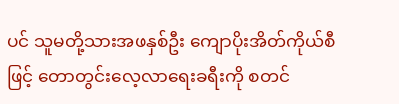ပင် သူမတို့သားအဖနှစ်ဦး ကျောပိုးအိတ်ကိုယ်စီဖြင့် တောတွင်းလေ့လာရေးခရီးကို စတင်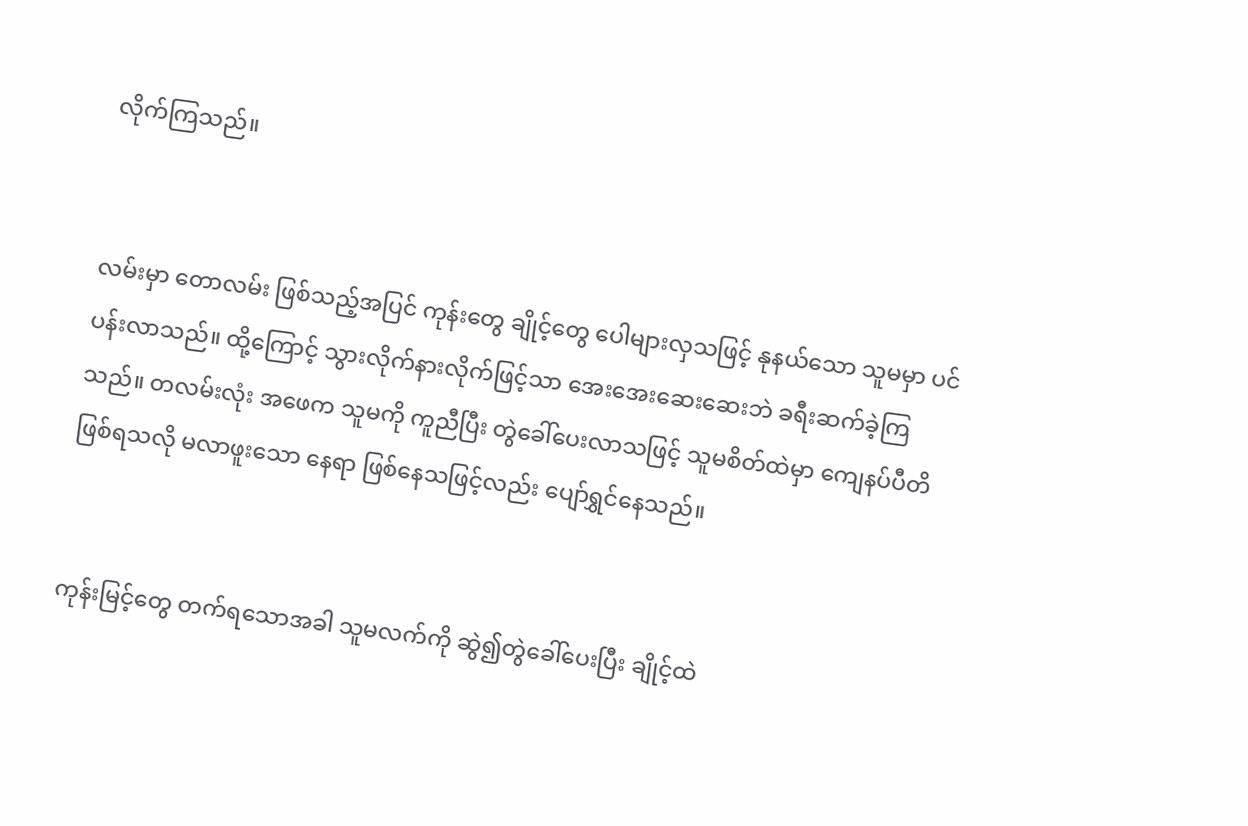လိုက်ကြသည်။


လမ်းမှာ တောလမ်း ဖြစ်သည့်အပြင် ကုန်းတွေ ချိုင့်တွေ ပေါများလှသဖြင့် နုနယ်သော သူမမှာ ပင်ပန်းလာသည်။ ထို့ကြောင့် သွားလိုက်နားလိုက်ဖြင့်သာ အေးအေးဆေးဆေးဘဲ ခရီးဆက်ခဲ့ကြသည်။ တလမ်းလုံး အဖေက သူမကို ကူညီပြီး တွဲခေါ်ပေးလာသဖြင့် သူမစိတ်ထဲမှာ ကျေနပ်ပီတိဖြစ်ရသလို မလာဖူးသော နေရာ ဖြစ်နေသဖြင့်လည်း ပျော်ရွှင်နေသည်။


ကုန်းမြင့်တွေ တက်ရသောအခါ သူမလက်ကို ဆွဲ၍တွဲခေါ်ပေးပြီး ချိုင့်ထဲ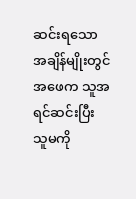ဆင်းရသော အချိန်မျိုးတွင် အဖေက သူအရင်ဆင်းပြီး သူမကို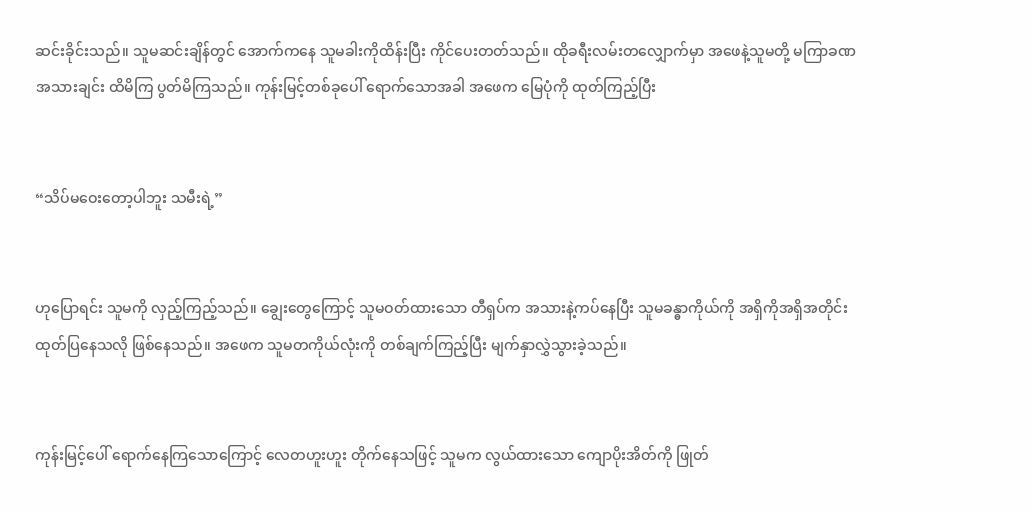ဆင်းခိုင်းသည်။ သူမဆင်းချိန်တွင် အောက်ကနေ သူမခါးကိုထိန်းပြီး ကိုင်ပေးတတ်သည်။ ထိုခရီးလမ်းတလျှောက်မှာ အဖေနဲ့သူမတို့ မကြာခဏ အသားချင်း ထိမိကြ ပွတ်မိကြသည်။ ကုန်းမြင့်တစ်ခုပေါ် ရောက်သောအခါ အဖေက မြေပုံကို ထုတ်ကြည့်ပြီး


“သိပ်မဝေးတော့ပါဘူး သမီးရဲ့”


ဟုပြောရင်း သူမကို လှည့်ကြည့်သည်။ ချွေးတွေကြောင့် သူမဝတ်ထားသော တီရှပ်က အသားနဲ့ကပ်နေပြီး သူမခန္ဓာကိုယ်ကို အရှိကိုအရှိအတိုင်း ထုတ်ပြနေသလို ဖြစ်နေသည်။ အဖေက သူမတကိုယ်လုံးကို တစ်ချက်ကြည့်ပြီး မျက်နှာလွှဲသွားခဲ့သည်။


ကုန်းမြင့်ပေါ် ရောက်နေကြသောကြောင့် လေတဟူးဟူး တိုက်နေသဖြင့် သူမက လွယ်ထားသော ကျောပိုးအိတ်ကို ဖြုတ်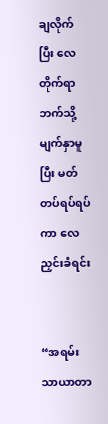ချလိုက်ပြီး လေတိုက်ရာဘက်သို့ မျက်နှာမူပြီး မတ်တပ်ရပ်ရပ်ကာ လေညှင်းခံရင်း


“အရမ်းသာယာတာ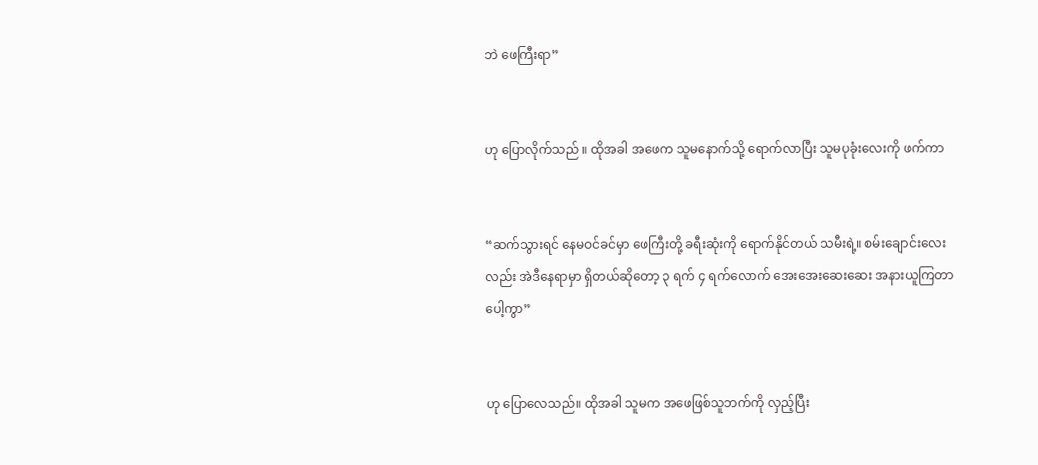ဘဲ ဖေကြီးရာ”


ဟု ပြောလိုက်သည် ။ ထိုအခါ အဖေက သူမနောက်သို့ ရောက်လာပြီး သူမပုခုံးလေးကို ဖက်ကာ


“ဆက်သွားရင် နေမဝင်ခင်မှာ ဖေကြီးတို့ ခရီးဆုံးကို ရောက်နိုင်တယ် သမီးရဲ့။ စမ်းချောင်းလေးလည်း အဲဒီနေရာမှာ ရှိတယ်ဆိုတော့ ၃ ရက် ၄ ရက်လောက် အေးအေးဆေးဆေး အနားယူကြတာပေါ့ကွာ”


ဟု ပြောလေသည်။ ထိုအခါ သူမက အဖေဖြစ်သူဘက်ကို လှည့်ပြီး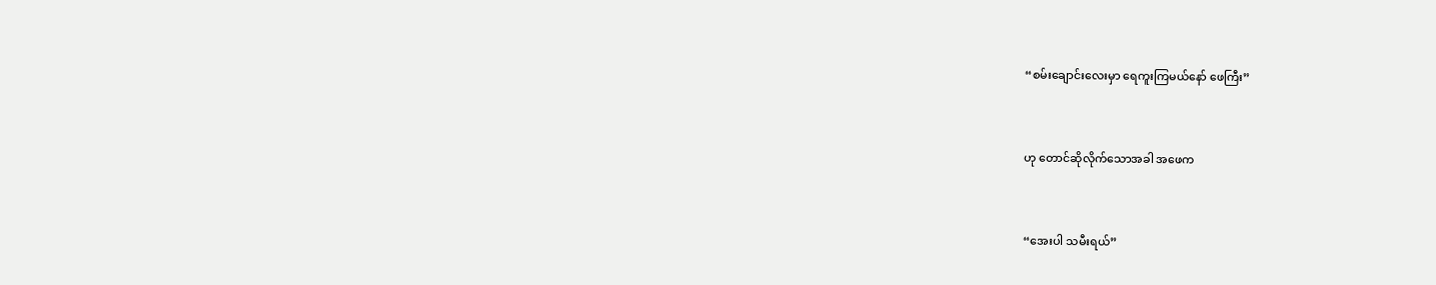“စမ်းချောင်းလေးမှာ ရေကူးကြမယ်နော် ဖေကြီး”


ဟု တောင်ဆိုလိုက်သောအခါ အဖေက


“အေးပါ သမီးရယ်”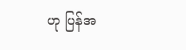ဟု ပြန်အ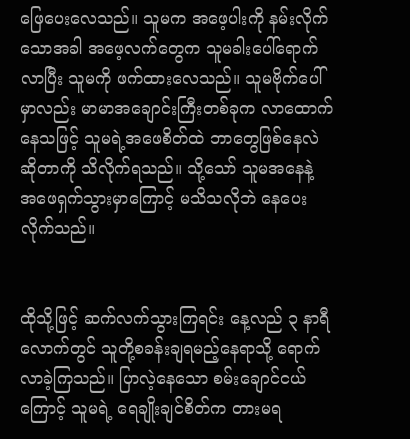ဖြေပေးလေသည်။ သူမက အဖေ့ပါးကို နမ်းလိုက်သောအခါ အဖေ့လက်တွေက သူမခါးပေါ်ရောက်လာပြီး သူမကို ဖက်ထားလေသည်။ သူမဗိုက်ပေါ်မှာလည်း မာမာအချောင်းကြီးတစ်ခုက လာထောက်နေသဖြင့် သူမရဲ့အဖေစိတ်ထဲ ဘာတွေဖြစ်နေလဲဆိုတာကို သိလိုက်ရသည်။ သို့သော် သူမအနေနဲ့ အဖေရှက်သွားမှာကြောင့် မသိသလိုဘဲ နေပေးလိုက်သည်။


ထိုသို့ဖြင့် ဆက်လက်သွားကြရင်း နေ့လည် ၃ နာရီလောက်တွင် သူတို့စခန်းချရမည့်နေရာသို့ ရောက်လာခဲ့ကြသည်။ ပြာလဲ့နေသော စမ်းချောင်ငယ်ကြောင့် သူမရဲ့ ရေချိုးချင်စိတ်က တားမရ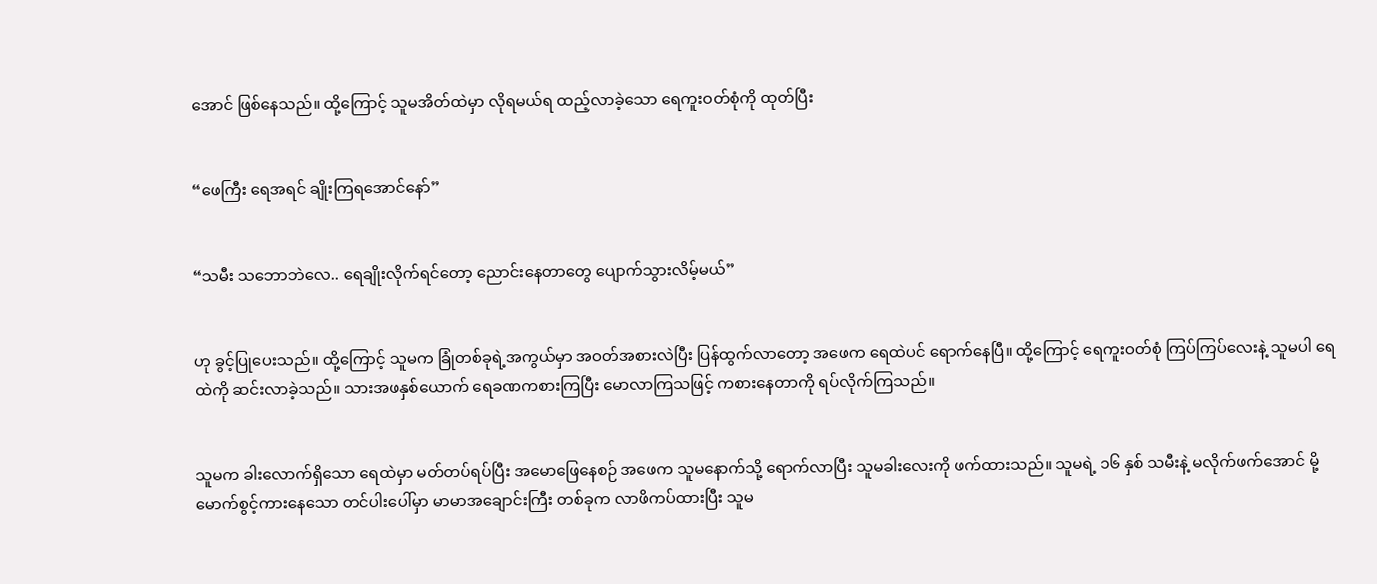အောင် ဖြစ်နေသည်။ ထို့ကြောင့် သူမအိတ်ထဲမှာ လိုရမယ်ရ ထည့်လာခဲ့သော ရေကူးဝတ်စုံကို ထုတ်ပြီး


“ဖေကြီး ရေအရင် ချိုးကြရအောင်နော်”


“သမီး သဘောဘဲလေ.. ရေချိုးလိုက်ရင်တော့ ညောင်းနေတာတွေ ပျောက်သွားလိမ့်မယ်”


ဟု ခွင့်ပြုပေးသည်။ ထို့ကြောင့် သူမက ခြုံတစ်ခုရဲ့အကွယ်မှာ အဝတ်အစားလဲပြီး ပြန်ထွက်လာတော့ အဖေက ရေထဲပင် ရောက်နေပြီ။ ထို့ကြောင့် ရေကူးဝတ်စုံ ကြပ်ကြပ်လေးနဲ့ သူမပါ ရေထဲကို ဆင်းလာခဲ့သည်။ သားအဖနှစ်ယောက် ရေခဏကစားကြပြီး မောလာကြသဖြင့် ကစားနေတာကို ရပ်လိုက်ကြသည်။


သူမက ခါးလောက်ရှိသော ရေထဲမှာ မတ်တပ်ရပ်ပြီး အမောဖြေနေစဉ် အဖေက သူမနောက်သို့ ရောက်လာပြီး သူမခါးလေးကို ဖက်ထားသည်။ သူမရဲ့ ၁၆ နှစ် သမီးနဲ့ မလိုက်ဖက်အောင် မို့မောက်စွင့်ကားနေသော တင်ပါးပေါ်မှာ မာမာအချောင်းကြီး တစ်ခုက လာဖိကပ်ထားပြီး သူမ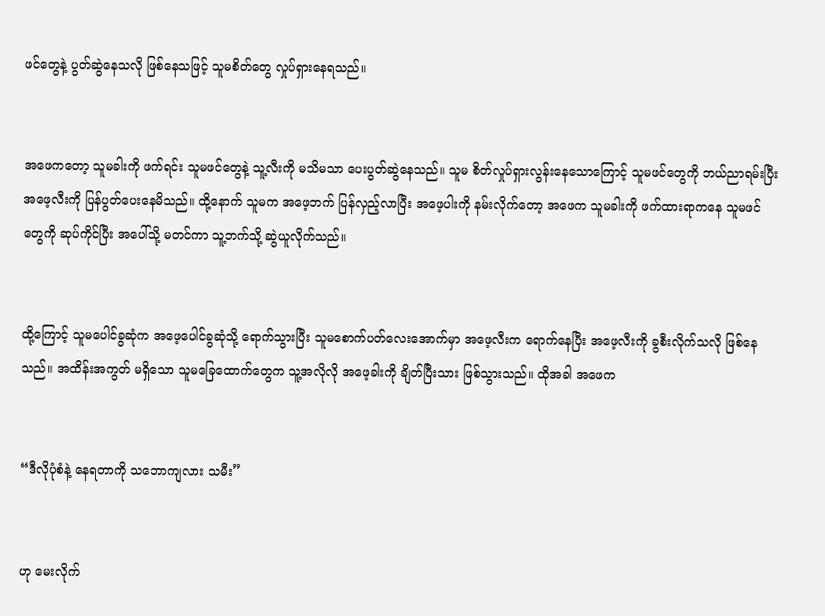ဖင်တွေနဲ့ ပွတ်ဆွဲနေသလို ဖြစ်နေသဖြင့် သူမစိတ်တွေ လှုပ်ရှားနေရသည်။


အဖေကတော့ သူမခါးကို ဖက်ရင်း သူမဖင်တွေနဲ့ သူ့လီးကို မသိမသာ ပေးပွတ်ဆွဲနေသည်။ သူမ စိတ်လှုပ်ရှားလွန်းနေသောကြောင့် သူမဖင်တွေကို ဘယ်ညာရမ်းပြီး အဖေ့လီးကို ပြန်ပွတ်ပေးနေမိသည်။ ထို့နောက် သူမက အဖေ့ဘက် ပြန်လှည့်လာပြီး အဖေ့ပါးကို နမ်းလိုက်တော့ အဖေက သူမခါးကို ဖက်ထားရာကနေ သူမဖင်တွေကို ဆုပ်ကိုင်ပြီး အပေါ်သို့ မတင်ကာ သူ့ဘက်သို့ ဆွဲယူလိုက်သည်။


ထို့ကြောင့် သူမပေါင်ခွဆုံက အဖေ့ပေါင်ခွဆုံသို့ ရောက်သွားပြီး သူမစောက်ပတ်လေးအောက်မှာ အဖေ့လီးက ရောက်နေပြီး အဖေ့လီးကို ခွစီးလိုက်သလို ဖြစ်နေသည်။ အထိန်းအကွတ် မရှိသော သူမခြေထောက်တွေက သူ့အလိုလို အဖေ့ခါးကို ချိတ်ပြီးသား ဖြစ်သွားသည်။ ထိုအခါ အဖေက


“ဒီလိုပုံစံနဲ့ နေရတာကို သဘောကျလား သမီး”


ဟု မေးလိုက်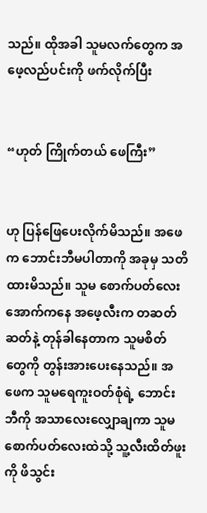သည်။ ထိုအခါ သူမလက်တွေက အဖေ့လည်ပင်းကို ဖက်လိုက်ပြီး


“ဟုတ် ကြိုက်တယ် ဖေကြီး”


ဟု ပြန်ဖြေပေးလိုက်မိသည်။ အဖေက ဘောင်းဘီမပါတာကို အခုမှ သတိထားမိသည်။ သူမ စောက်ပတ်လေးအောက်ကနေ အဖေ့လီးက တဆတ်ဆတ်နဲ့ တုန်ခါနေတာက သူမစိတ်တွေကို တွန်းအားပေးနေသည်။ အဖေက သူမရေကူးဝတ်စုံရဲ့ ဘောင်းဘီကို အသာလေးလျှောချကာ သူမစောက်ပတ်လေးထဲသို့ သူ့လီးထိတ်ဖူးကို ဖိသွင်း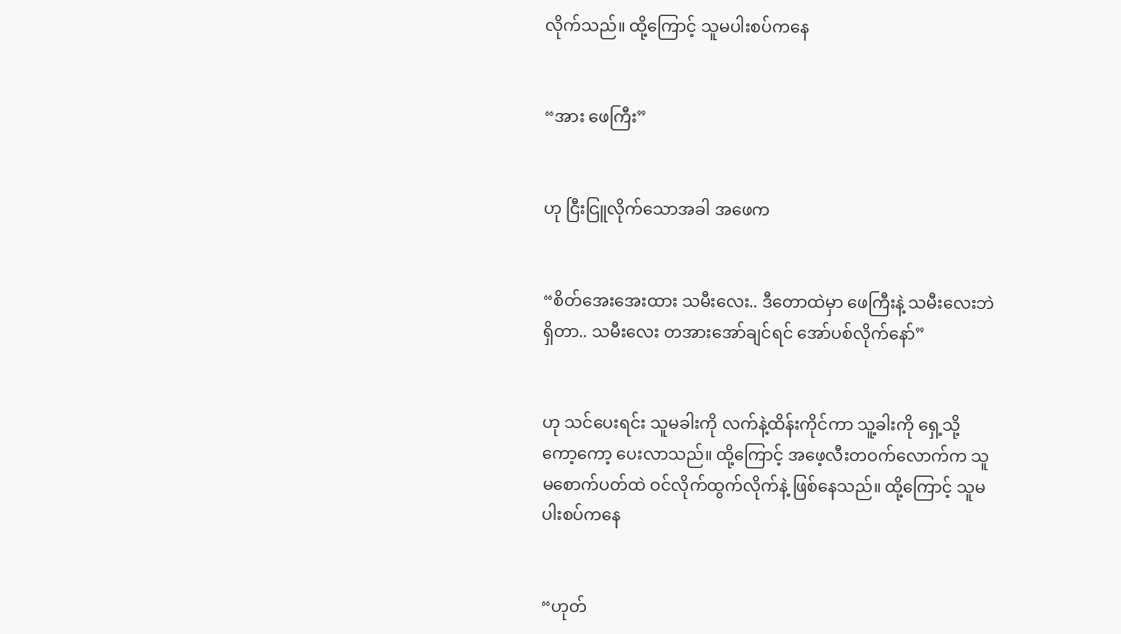လိုက်သည်။ ထို့ကြောင့် သူမပါးစပ်ကနေ


“အား ဖေကြီး”


ဟု ငြီးငြူလိုက်သောအခါ အဖေက


“စိတ်အေးအေးထား သမီးလေး.. ဒီတောထဲမှာ ဖေကြီးနဲ့ သမီးလေးဘဲရှိတာ.. သမီးလေး တအားအော်ချင်ရင် အော်ပစ်လိုက်နော်”


ဟု သင်ပေးရင်း သူမခါးကို လက်နဲ့ထိန်းကိုင်ကာ သူ့ခါးကို ရှေ့သို့ ကော့ကော့ ပေးလာသည်။ ထို့ကြောင့် အဖေ့လီးတဝက်လောက်က သူမစောက်ပတ်ထဲ ဝင်လိုက်ထွက်လိုက်နဲ့ ဖြစ်နေသည်။ ထို့ကြောင့် သူမ ပါးစပ်ကနေ


“ဟုတ်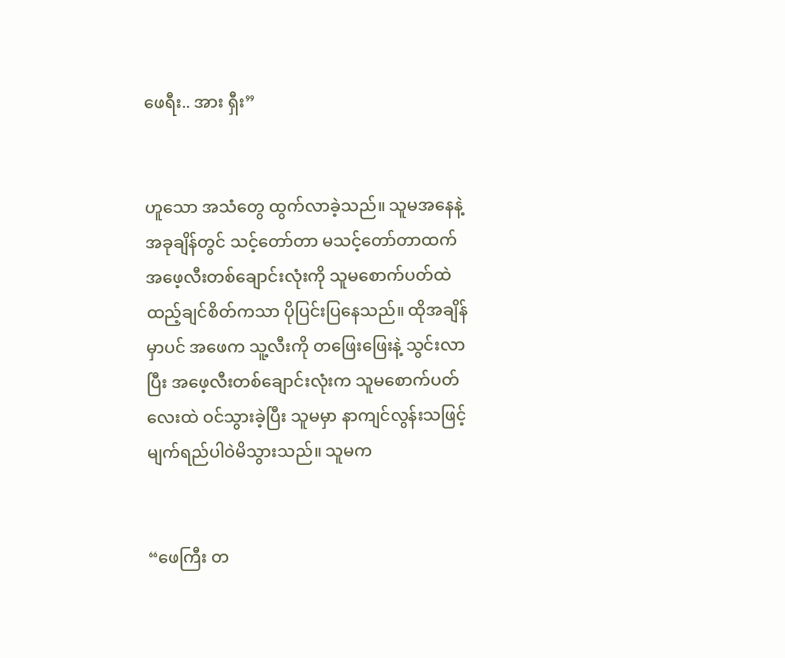ဖေရီး.. အား ရှီး”


ဟူသော အသံတွေ ထွက်လာခဲ့သည်။ သူမအနေနဲ့ အခုချိန်တွင် သင့်တော်တာ မသင့်တော်တာထက် အဖေ့လီးတစ်ချောင်းလုံးကို သူမစောက်ပတ်ထဲ ထည့်ချင်စိတ်ကသာ ပိုပြင်းပြနေသည်။ ထိုအချိန်မှာပင် အဖေက သူ့လီးကို တဖြေးဖြေးနဲ့ သွင်းလာပြီး အဖေ့လီးတစ်ချောင်းလုံးက သူမစောက်ပတ်လေးထဲ ဝင်သွားခဲ့ပြီး သူမမှာ နာကျင်လွန်းသဖြင့် မျက်ရည်ပါဝဲမိသွားသည်။ သူမက


“ဖေကြီး တ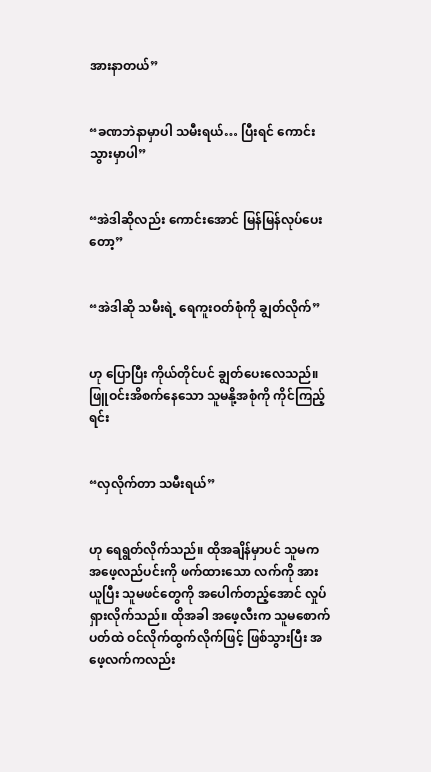အားနာတယ်”


“ခဏဘဲနာမှာပါ သမီးရယ်… ပြီးရင် ကောင်းသွားမှာပါ”


“အဲဒါဆိုလည်း ကောင်းအောင် မြန်မြန်လုပ်ပေးတော့”


“အဲဒါဆို သမီးရဲ့ ရေကူးဝတ်စုံကို ချွတ်လိုက်”


ဟု ပြောပြီး ကိုယ်တိုင်ပင် ချွတ်ပေးလေသည်။ ဖြူဝင်းအိစက်နေသော သူမနို့အစုံကို ကိုင်ကြည့်ရင်း


“လှလိုက်တာ သမီးရယ်”


ဟု ရေရွတ်လိုက်သည်။ ထိုအချိန်မှာပင် သူမက အဖေ့လည်ပင်းကို ဖက်ထားသော လက်ကို အားယူပြီး သူမဖင်တွေကို အပေါက်တည့်အောင် လှုပ်ရှားလိုက်သည်။ ထိုအခါ အဖေ့လီးက သူမစောက်ပတ်ထဲ ဝင်လိုက်ထွက်လိုက်ဖြင့် ဖြစ်သွားပြီး အဖေ့လက်ကလည်း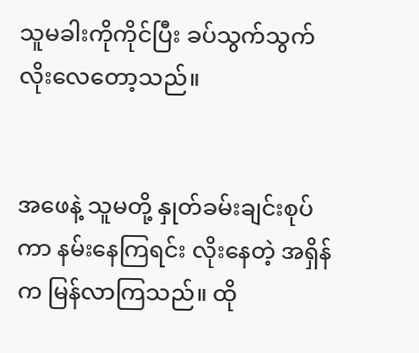သူမခါးကိုကိုင်ပြီး ခပ်သွက်သွက် လိုးလေတော့သည်။


အဖေနဲ့ သူမတို့ နှုတ်ခမ်းချင်းစုပ်ကာ နမ်းနေကြရင်း လိုးနေတဲ့ အရှိန်က မြန်လာကြသည်။ ထို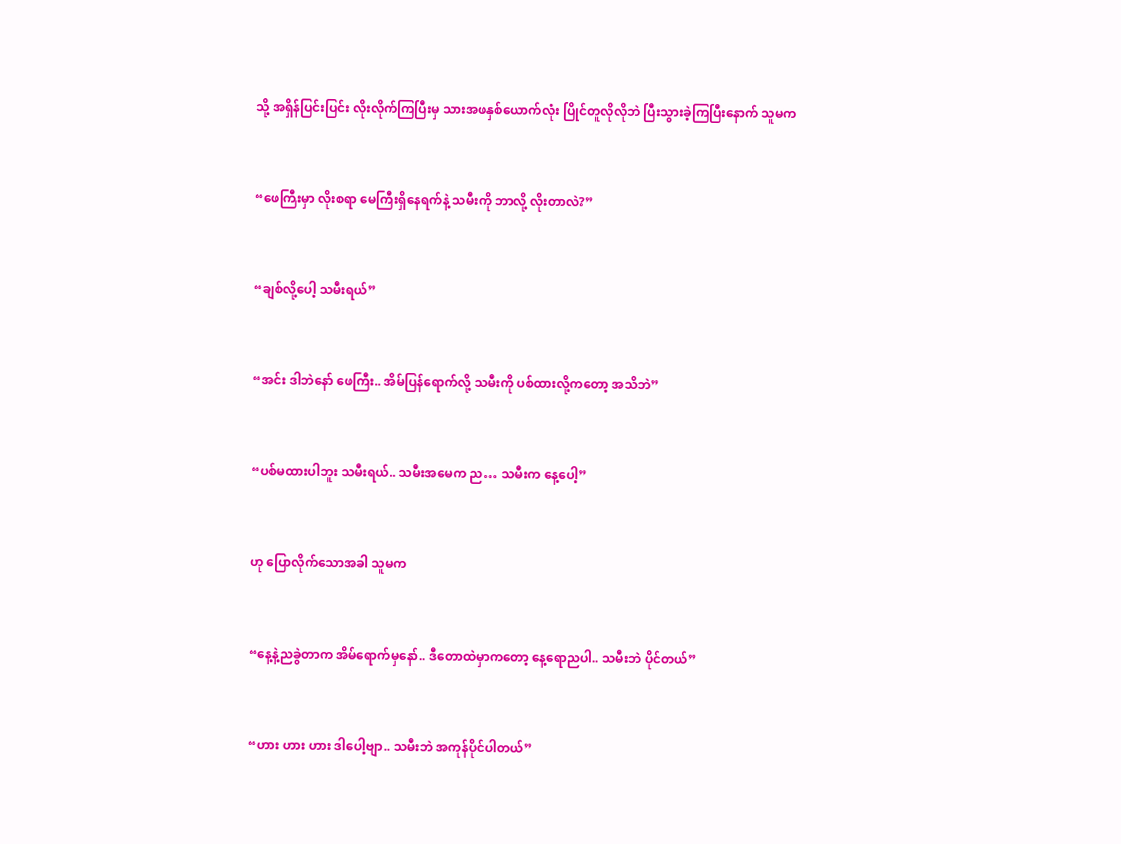သို့ အရှိန်ပြင်းပြင်း လိုးလိုက်ကြပြီးမှ သားအဖနှစ်ယောက်လုံး ပြိုင်တူလိုလိုဘဲ ပြီးသွားခဲ့ကြပြီးနောက် သူမက


“ဖေကြီးမှာ လိုးစရာ မေကြီးရှိနေရက်နဲ့ သမီးကို ဘာလို့ လိုးတာလဲ?”


“ချစ်လို့ပေါ့ သမီးရယ်”


“အင်း ဒါဘဲနော် ဖေကြီး.. အိမ်ပြန်ရောက်လို့ သမီးကို ပစ်ထားလို့ကတော့ အသိဘဲ”


“ပစ်မထားပါဘူး သမီးရယ်.. သမီးအမေက ည… သမီးက နေ့ပေါ့”


ဟု ပြောလိုက်သောအခါ သူမက


“နေ့နဲ့ညခွဲတာက အိမ်ရောက်မှနော်.. ဒီတောထဲမှာကတော့ နေ့ရောညပါ.. သမီးဘဲ ပိုင်တယ်”


“ဟား ဟား ဟား ဒါပေါ့ဗျာ.. သမီးဘဲ အကုန်ပိုင်ပါတယ်”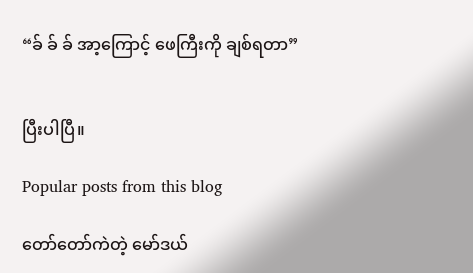“ခ် ခ် ခ် အာ့ကြောင့် ဖေကြီးကို ချစ်ရတာ”


ပြီးပါပြီ။

Popular posts from this blog

တော်တော်ကဲတဲ့ မော်ဒယ်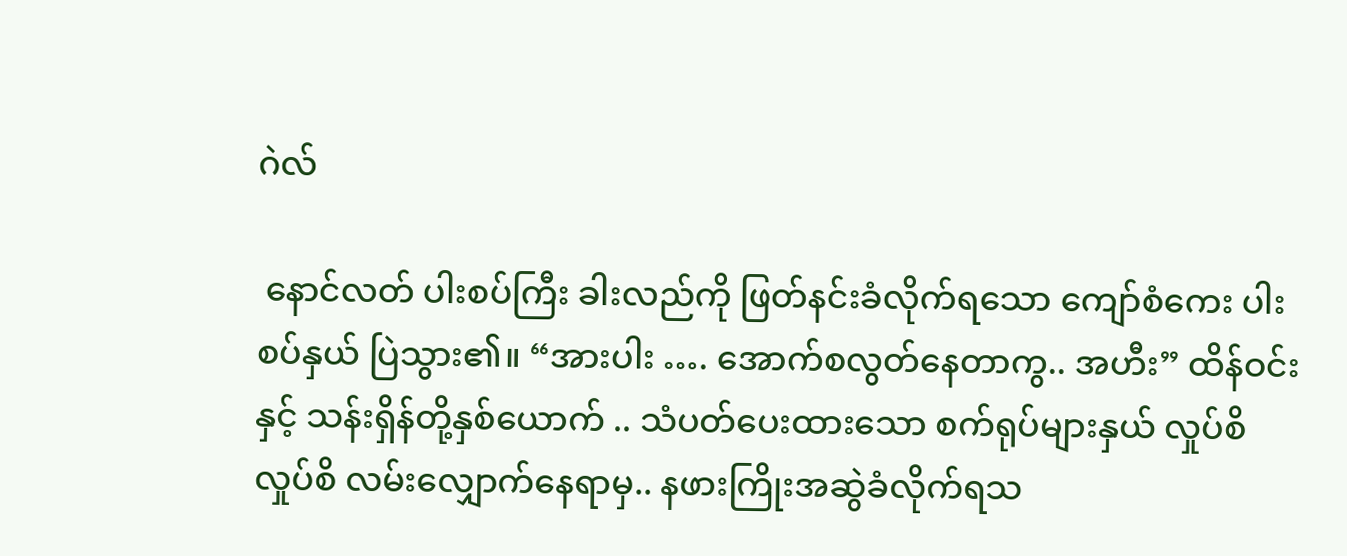ဂဲလ်

 နောင်လတ် ပါးစပ်ကြီး ခါးလည်ကို ဖြတ်နင်းခံလိုက်ရသော ကျော်စံကေး ပါးစပ်နှယ် ပြဲသွား၏။ “အားပါး …. အောက်စလွတ်နေတာကွ.. အဟီး” ထိန်ဝင်းနှင့် သန်းရှိန်တို့နှစ်ယောက် .. သံပတ်ပေးထားသော စက်ရုပ်များနှယ် လှုပ်စိလှုပ်စိ လမ်းလျှောက်နေရာမှ.. နဖားကြိုးအဆွဲခံလိုက်ရသ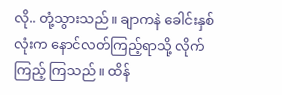လို.. တုံ့သွားသည်။ ချာကနဲ ခေါင်းနှစ်လုံးက နောင်လတ်ကြည့်ရာသို့ လိုက်ကြည့် ကြသည်။ ထိန်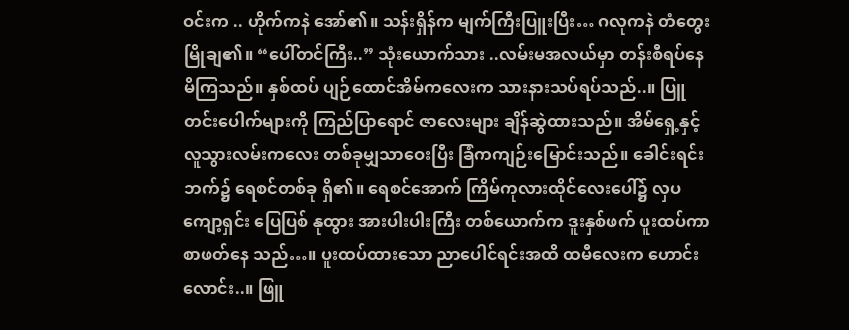ဝင်းက .. ဟိုက်ကနဲ အော်၏။ သန်းရှိန်က မျက်ကြီးပြူးပြီး… ဂလုကနဲ တံတွေးမြိုချ၏။ “ပေါ်တင်ကြီး..” သုံးယောက်သား ..လမ်းမအလယ်မှာ တန်းစီရပ်နေမိကြသည်။ နှစ်ထပ် ပျဉ်ထောင်အိမ်ကလေးက သားနားသပ်ရပ်သည်..။ ပြူတင်းပေါက်များကို ကြည်ပြာရောင် ဇာလေးများ ချိန်ဆွဲထားသည်။ အိမ်ရှေ့နှင့် လူသွားလမ်းကလေး တစ်ခုမျှသာဝေးပြီး ခြံကကျဉ်းမြောင်းသည်။ ခေါင်းရင်းဘက်၌ ရေစင်တစ်ခု ရှိ၏။ ရေစင်အောက် ကြိမ်ကုလားထိုင်လေးပေါ်၌ လှပကျော့ရှင်း ပြေပြစ် နုထွား အားပါးပါးကြီး တစ်ယောက်က ဒူးနှစ်ဖက် ပူးထပ်ကာ စာဖတ်နေ သည်…။ ပူးထပ်ထားသော ညာပေါင်ရင်းအထိ ထမီလေးက ဟောင်းလောင်း..။ ဖြူ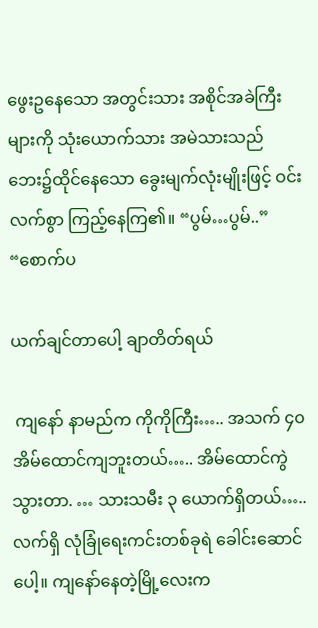ဖွေးဥနေသော အတွင်းသား အစိုင်အခဲကြီးများကို သုံးယောက်သား အမဲသားသည် ဘေး၌ထိုင်နေသော ခွေးမျက်လုံးမျိုးဖြင့် ဝင်းလက်စွာ ကြည့်နေကြ၏။ “ပွမ်…ပွမ်..” “စောက်ပ

ယက်ချင်တာပေါ့ ချာတိတ်ရယ်

 ကျနော် နာမည်က ကိုကိုကြီး….. အသက် ၄၀ အိမ်ထောင်ကျဘူးတယ်….. အိမ်ထောင်ကွဲသွားတာ. … သားသမီး ၃ ယောက်ရှိတယ်….. လက်ရှိ လုံခြုံရေးကင်းတစ်ခုရဲ ခေါင်းဆောင်ပေါ့။ ကျနော်နေတဲ့မြို့လေးက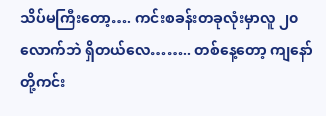သိပ်မကြီးတော့…. ကင်းစခန်းတခုလုံးမှာလူ ၂၀ လောက်ဘဲ ရှိတယ်လေ…….. တစ်နေ့တော့ ကျနော်တို့ကင်း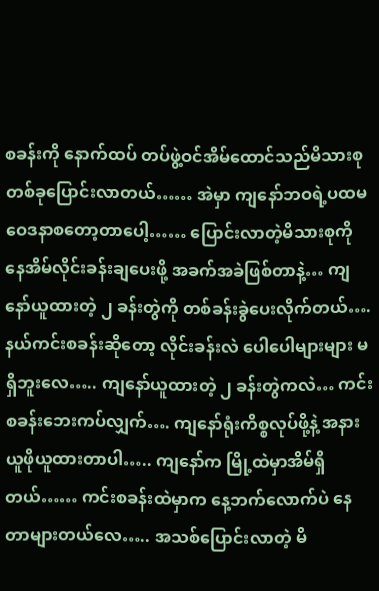စခန်းကို နောက်ထပ် တပ်ဖွဲ့ဝင်အိမ်ထောင်သည်မိသားစု တစ်ခုပြောင်းလာတယ်…… အဲမှာ ကျနော်ဘဝရဲ့ပထမဝေဒနာစတော့တာပေါ့…… ပြောင်းလာတဲ့မိသားစုကို နေအိမ်လိုင်းခန်းချပေးဖို့ အခက်အခဲဖြစ်တာနဲ့… ကျနော်ယူထားတဲ့ ၂ ခန်းတွဲကို တစ်ခန်းခွဲပေးလိုက်တယ်…. နယ်ကင်းစခန်းဆိုတော့ လိုင်းခန်းလဲ ပေါပေါများများ မရှိဘူးလေ….. ကျနော်ယူထားတဲ့ ၂ ခန်းတွဲကလဲ… ကင်းစခန်းဘေးကပ်လျှက်…. ကျနော်ရုံးကိစ္စလုပ်ဖို့နဲ့ အနားယူဖိုယူထားတာပါ….. ကျနော်က မြို့ထဲမှာအိမ်ရှိတယ်…… ကင်းစခန်းထဲမှာက နေ့ဘက်လောက်ပဲ နေတာများတယ်လေ….. အသစ်ပြောင်းလာတဲ့ မိ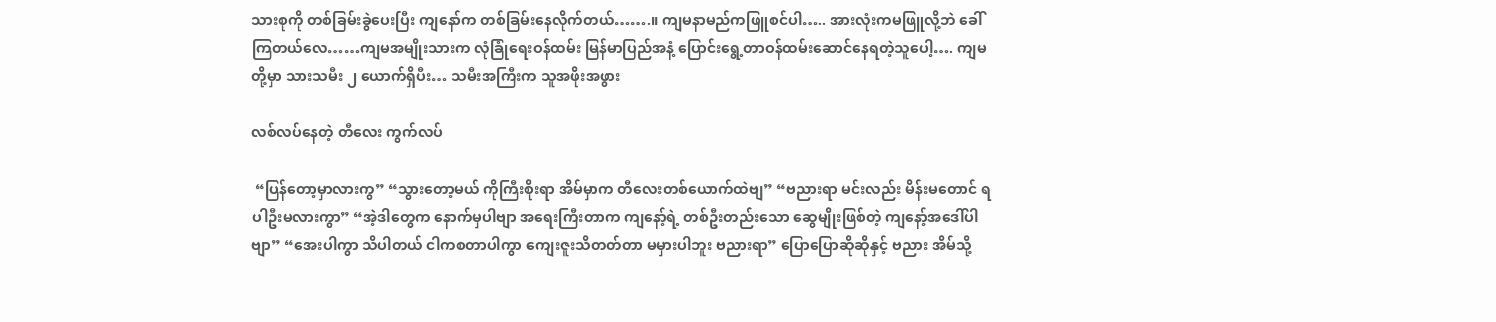သားစုကို တစ်ခြမ်းခွဲပေးပြီး ကျနော်က တစ်ခြမ်းနေလိုက်တယ်…….။ ကျမနာမည်ကဖြူစင်ပါ….. အားလုံးကမဖြူလို့ဘဲ ခေါ်ကြတယ်လေ……ကျမအမျိုးသားက လုံခြုံရေးဝန်ထမ်း မြန်မာပြည်အနံ့ ပြောင်းရွေ့တာဝန်ထမ်းဆောင်နေရတဲ့သူပေါ့…. ကျမတို့မှာ သားသမီး ၂ ယောက်ရှိပီး… သမီးအကြီးက သူအဖိုးအဖွား

လစ်လပ်နေတဲ့ တီလေး ကွက်လပ်

 “ပြန်တော့မှာလားကွ” “သွားတော့မယ် ကိုကြီးစိုးရာ အိမ်မှာက တီလေးတစ်ယောက်ထဲဗျ” “ဗညားရာ မင်းလည်း မိန်းမတောင် ရပါဦးမလားကွာ” “အဲ့ဒါတွေက နောက်မှပါဗျာ အရေးကြီးတာက ကျနော့်ရဲ့ တစ်ဦးတည်းသော ဆွေမျိုးဖြစ်တဲ့ ကျနော့်အဒေါ်ပါဗျာ” “အေးပါကွာ သိပါတယ် ငါကစတာပါကွာ ကျေးဇူးသိတတ်တာ မမှားပါဘူး ဗညားရာ” ပြောပြောဆိုဆိုနှင့် ဗညား အိမ်သို့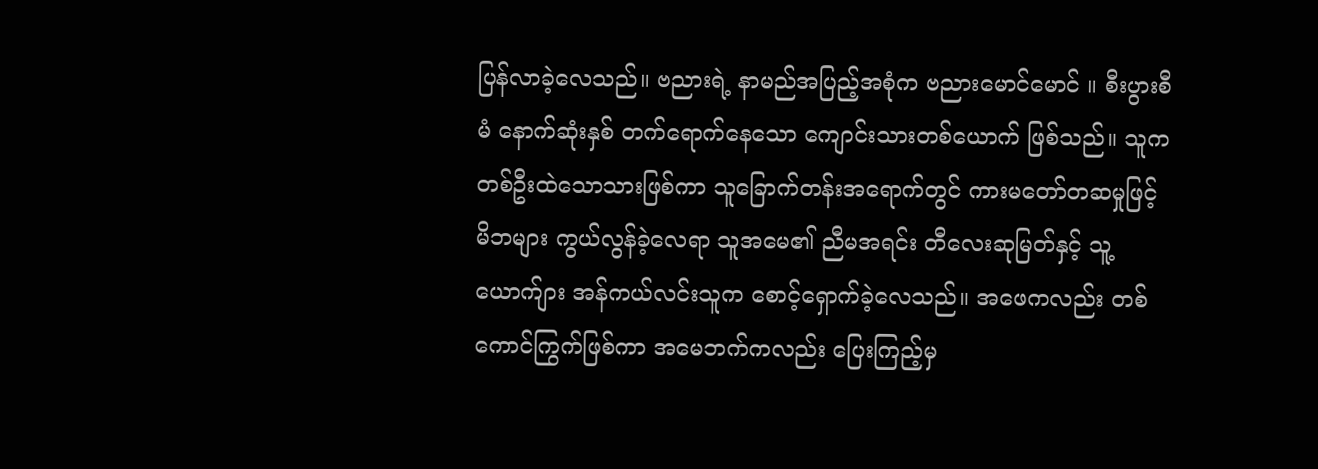ပြန်လာခဲ့လေသည်။ ဗညားရဲ့ နာမည်အပြည့်အစုံက ဗညားမောင်မောင် ။ စီးပွားစီမံ နောက်ဆုံးနှစ် တက်ရောက်နေသော ကျောင်းသားတစ်ယောက် ဖြစ်သည်။ သူကတစ်ဦးထဲသောသားဖြစ်ကာ သူခြောက်တန်းအရောက်တွင် ကားမတော်တဆမှုဖြင့် မိဘများ ကွယ်လွန်ခဲ့လေရာ သူအမေ၏ ညီမအရင်း တီလေးဆုမြတ်နှင့် သူ့ယောက်ျား အန်ကယ်လင်းသူက စောင့်ရှောက်ခဲ့လေသည်။ အဖေကလည်း တစ်ကောင်ကြွက်ဖြစ်ကာ အမေဘက်ကလည်း ပြေးကြည့်မှ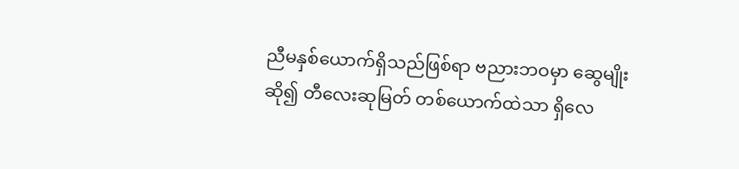ညီမနှစ်ယောက်ရှိသည်ဖြစ်ရာ ဗညားဘဝမှာ ဆွေမျိုးဆို၍ တီလေးဆုမြတ် တစ်ယောက်ထဲသာ ရှိလေ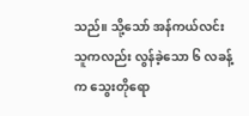သည်။ သို့သော် အန်ကယ်လင်းသူကလည်း လွန်ခဲ့သော ၆ လခန့်က သွေးတိုရော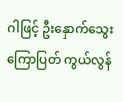ဂါဖြင့် ဦးနှောက်သွေးကြောပြတ် ကွယ်လွန်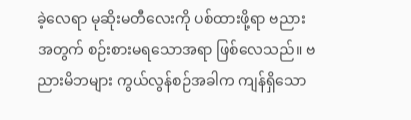ခဲ့လေရာ မုဆိုးမတီလေးကို ပစ်ထားဖို့ရာ ဗညားအတွက် စဉ်းစားမရသောအရာ ဖြစ်လေသည်။ ဗညားမိဘများ ကွယ်လွန်စဉ်အခါက ကျန်ရှိသော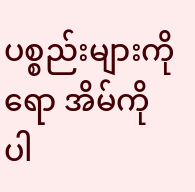ပစ္စည်းများကိုရော အိမ်ကိုပါ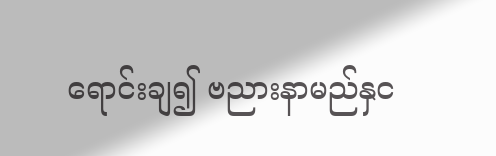ရောင်းချ၍ ဗညားနာမည်နှင